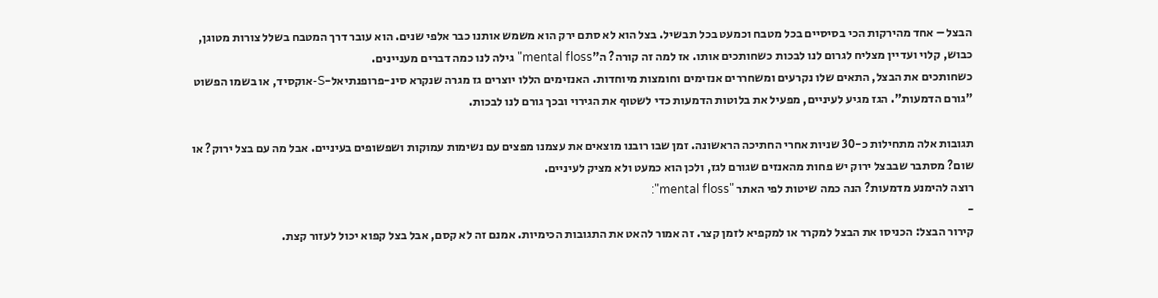הבצל – אחד מהירקות הכי בסיסיים בכל מטבח וכמעט בכל תבשיל. בצל הוא לא סתם ירק הוא משמש אותנו כבר אלפי שנים. הוא עובר דרך המטבח בשלל צורות מטוגן, כבוש, קלוי ועדיין מצליח לגרום לנו לבכות כשחותכים אותו. אז למה זה קורה? ה"mental floss" גילה לנו כמה דברים מעניינים.
כשחותכים את הבצל, התאים שלו נקרעים ומשחררים אנזימים וחומצות מיוחדות. האנזימים הללו יוצרים גז מגרה שנקרא סינ-פרופנתיאל-S-אוקסיד, או בשמו הפשוט "גורם הדמעות". הגז מגיע לעיניים, מפעיל את בלוטות הדמעות כדי לשטוף את הגירוי ובכך גורם לנו לבכות.

תגובות אלה מתחילות כ-30 שניות אחרי החתיכה הראשונה. זמן שבו רובנו מוצאים את עצמנו מפצים עם נשימות עמוקות ושפשופים בעיניים. אבל מה עם בצל ירוק? או שום? מסתבר שבבצל ירוק יש פחות מהאנזים שגורם לגז, ולכן הוא כמעט ולא מציק לעיניים.
רוצה להימנע מדמעות? הנה כמה שיטות לפי האתר "mental floss":
-
קירור הבצל: הכניסו את הבצל למקרר או למקפיא לזמן קצר. זה אמור להאט את התגובות הכימיות. אמנם זה לא קסם, אבל בצל קפוא יכול לעזור קצת.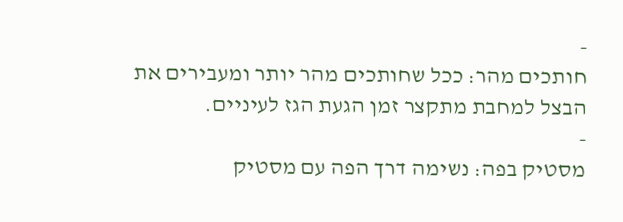-
חותכים מהר: ככל שחותכים מהר יותר ומעבירים את הבצל למחבת מתקצר זמן הגעת הגז לעיניים.
-
מסטיק בפה: נשימה דרך הפה עם מסטיק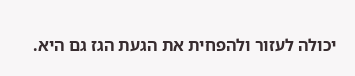יכולה לעזור ולהפחית את הגעת הגז גם היא.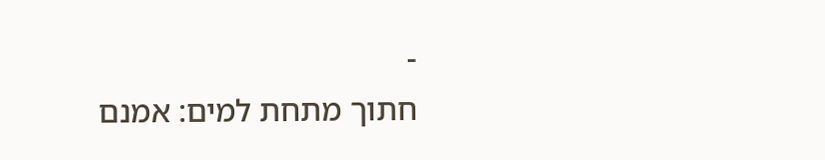-
חתוך מתחת למים: אמנם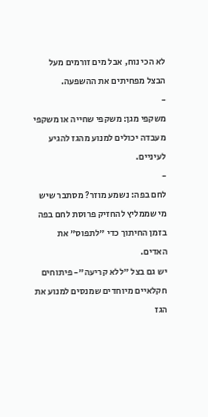לא הכי נוח, אבל מים זורמים מעל הבצל מפחיתים את ההשפעה.
-
משקפי מגן: משקפי שחייה או משקפי מעבדה יכולים למנוע מהגז להגיע לעיניים.
-
לחם בפה: נשמע מוזר? מסתבר שיש מי שממליץ להחזיק פרוסת לחם בפה בזמן החיתוך כדי "לתפוס" את האדים.
יש גם בצל "ללא קריעה"- פיתוחים חקלאיים מיוחדים שמנסים למנוע את הגז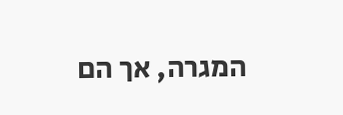המגרה, אך הם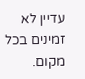עדיין לא זמינים בכל מקום.